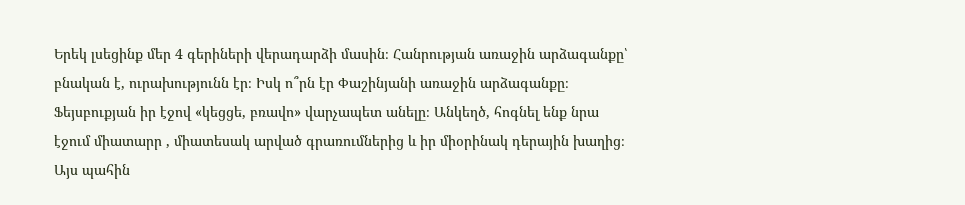Երեկ լսեցինք մեր 4 գերիների վերադարձի մասին։ Հանրության առաջին արձագանքը՝ բնական է, ուրախությունն էր։ Իսկ ո՞րն էր Փաշինյանի առաջին արձագանքը։ Ֆեյսբուքյան իր էջով «կեցցե, բռավո» վարչապետ անելը։ Անկեղծ, հոգնել ենք նրա էջում միատարր , միատեսակ արված գրառումներից և իր միօրինակ դերային խաղից։ Այս պահին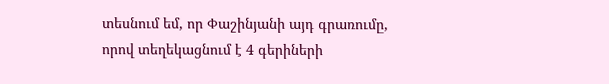տեսնում եմ, որ Փաշինյանի այդ գրառումը, որով տեղեկացնում է 4 գերիների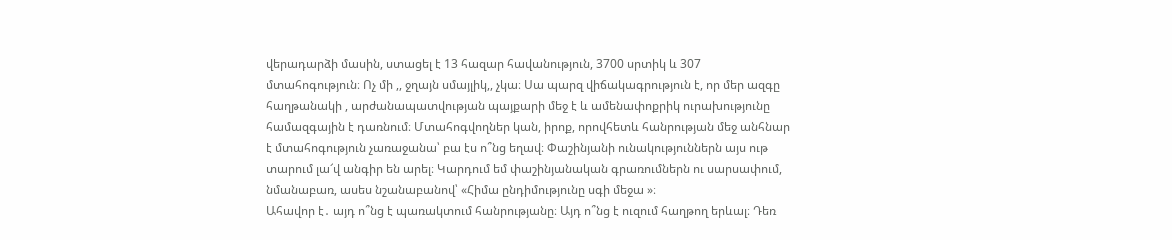վերադարձի մասին, ստացել է 13 հազար հավանություն, 3700 սրտիկ և 307 մտահոգություն։ Ոչ մի ,, ջղայն սմայլիկ,, չկա։ Սա պարզ վիճակագրություն է, որ մեր ազգը հաղթանակի , արժանապատվության պայքարի մեջ է և ամենափոքրիկ ուրախությունը համազգային է դառնում։ Մտահոգվողներ կան, իրոք, որովհետև հանրության մեջ անհնար է մտահոգություն չառաջանա՝ բա էս ո՞նց եղավ։ Փաշինյանի ունակություններն այս ութ տարում լա՜վ անգիր են արել։ Կարդում եմ փաշինյանական գրառումներն ու սարսափում, նմանաբառ, ասես նշանաբանով՝ «Հիմա ընդիմությունը սգի մեջա »։
Ահավոր է․ այդ ո՞նց է պառակտում հանրությանը։ Այդ ո՞նց է ուզում հաղթող երևալ։ Դեռ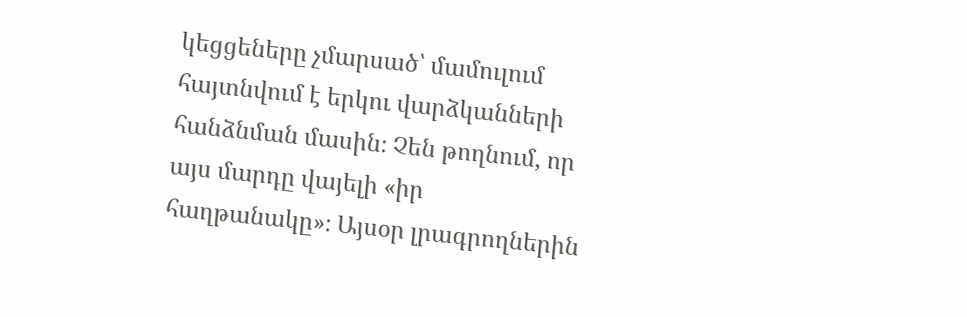կեցցեները չմարսած՝ մամուլում հայտնվում է երկու վարձկանների հանձնման մասին։ Չեն թողնում, որ այս մարդը վայելի «իր հաղթանակը»։ Այսօր լրագրողներին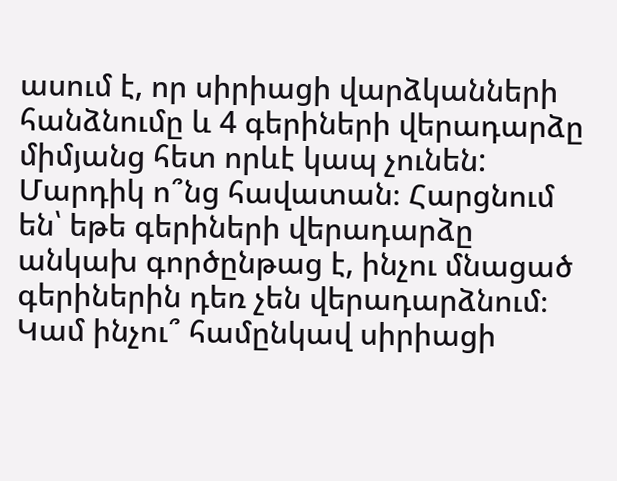ասում է, որ սիրիացի վարձկանների հանձնումը և 4 գերիների վերադարձը միմյանց հետ որևէ կապ չունեն: Մարդիկ ո՞նց հավատան։ Հարցնում են՝ եթե գերիների վերադարձը անկախ գործընթաց է, ինչու մնացած գերիներին դեռ չեն վերադարձնում։ Կամ ինչու՞ համընկավ սիրիացի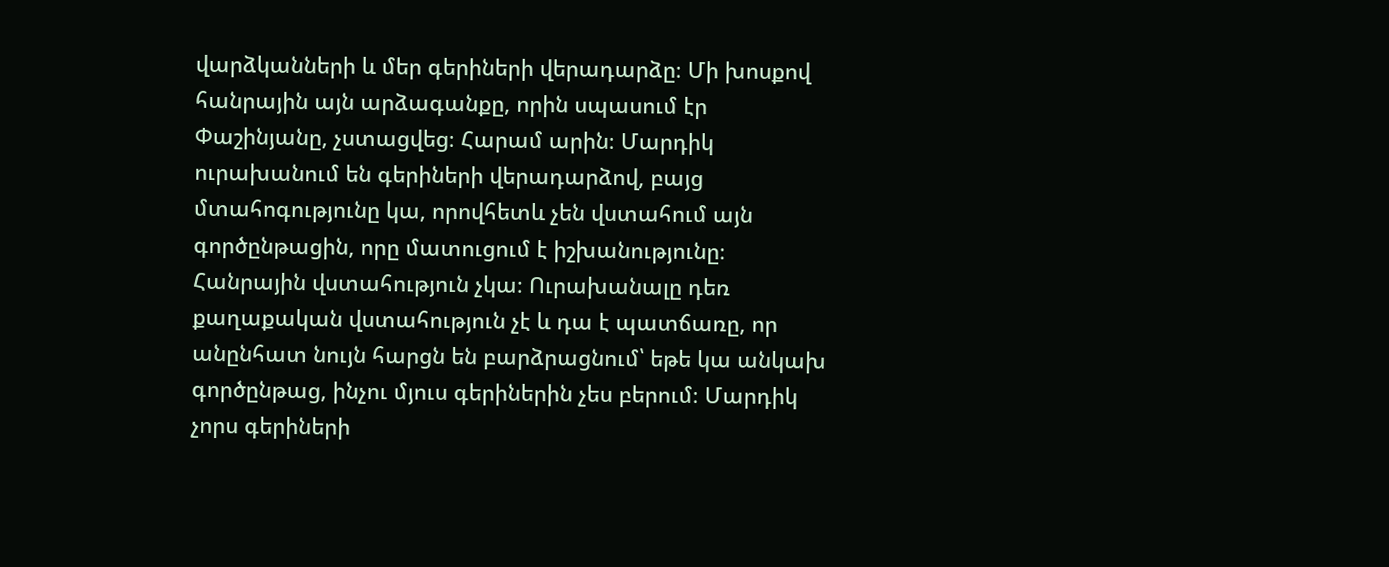վարձկանների և մեր գերիների վերադարձը։ Մի խոսքով հանրային այն արձագանքը, որին սպասում էր Փաշինյանը, չստացվեց։ Հարամ արին։ Մարդիկ ուրախանում են գերիների վերադարձով, բայց մտահոգությունը կա, որովհետև չեն վստահում այն գործընթացին, որը մատուցում է իշխանությունը։ Հանրային վստահություն չկա։ Ուրախանալը դեռ քաղաքական վստահություն չէ և դա է պատճառը, որ անընհատ նույն հարցն են բարձրացնում՝ եթե կա անկախ գործընթաց, ինչու մյուս գերիներին չես բերում։ Մարդիկ չորս գերիների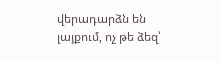վերադարձն են լայքում, ոչ թե ձեզ՝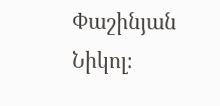Փաշինյան Նիկոլ։